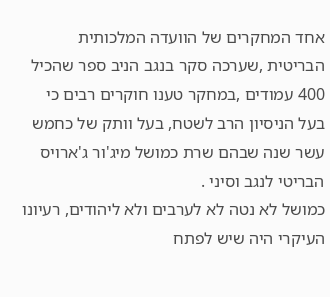אחד המחקרים של הוועדה המלכותית הבריטית ,שערכה סקר בנגב הניב ספר שהכיל 400 עמודים ,במחקר טענו חוקרים רבים כי בעל הניסיון הרב לשטח, בעל וותק של כחמש עשר שנה שבהם שרת כמושל מיג'ור ג'ארויס הבריטי לנגב וסיני .
כמושל לא נטה לא לערבים ולא ליהודים, רעיונו העיקרי היה שיש לפתח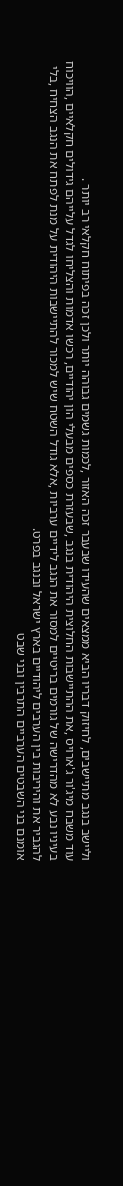וליישב בנגב מתיישבים, לחיזוק דבריו הביא ממצאים שהעידו שבעבר זכה האזור ,לכמות גשמים גבוהה יותר ולכן זכה בפיתוח חקלאי רב יותר .
עוד משבח מיג'ור ג'ארויס ,את ההתיישבות החלוצית היהודית בנגב ,שבעזרת כספים מבעלי הון יהודיים, רכשו אדמות והצליחו לגדל עלייהם גידולים חקלאיים ,הוויכוח בעיניו נבע לא מהדרישה של גורמים בריטיים למסור את הנגב לידיים ערביות ,אלא גודל השטח שיש למכור להתיישבות היהודית על מנת לפתח את הנגב הצחיח ,בלי להגביר את והיריבות בין הערבים ליהודיים בארץ ישראל ובנגב בפרט.
אומנם בני השבטים הערביים התרבין ובני שבט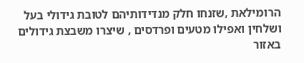הרומילאת ,שזנחו חלק מנדידותיהם לטובת גידולי בעל ושלחין ואפילו מטעים ופרדסים , שיצרו משבצת גידולים באזור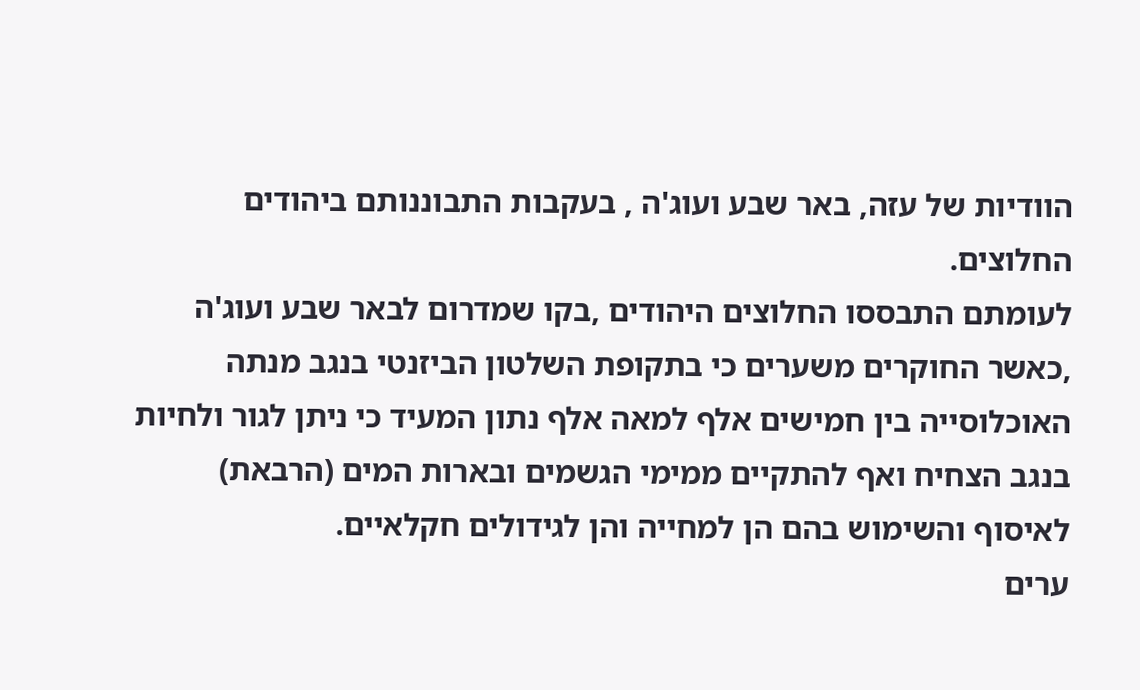הוודיות של עזה, באר שבע ועוג'ה , בעקבות התבוננותם ביהודים החלוצים.
לעומתם התבססו החלוצים היהודים ,בקו שמדרום לבאר שבע ועוג'ה ,כאשר החוקרים משערים כי בתקופת השלטון הביזנטי בנגב מנתה האוכלוסייה בין חמישים אלף למאה אלף נתון המעיד כי ניתן לגור ולחיות בנגב הצחיח ואף להתקיים ממימי הגשמים ובארות המים (הרבאת) לאיסוף והשימוש בהם הן למחייה והן לגידולים חקלאיים.
ערים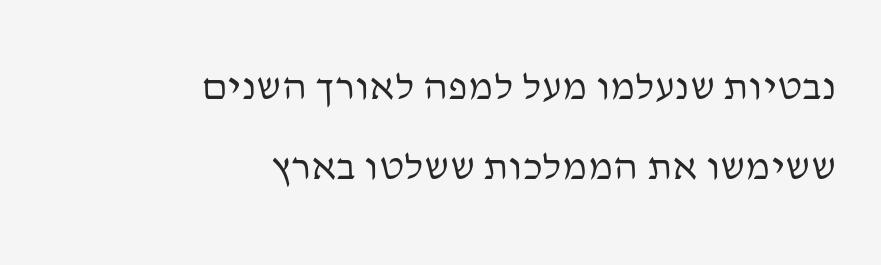נבטיות שנעלמו מעל למפה לאורך השנים ששימשו את הממלכות ששלטו בארץ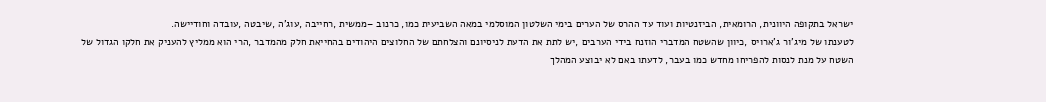ישראל בתקופה היוונית, הרומאית, הביזנטיות ועוד עד ההרס של הערים בימי השלטון המוסלמי במאה השביעית כמו, כרנוב –ממשית ,רחייבה ,עוג'ה ,שיבטה ,עובדה וחודיישה.
לטענתו של מיג'ור ג'ארויס ,כיוון שהשטח המדברי הוזנח בידי הערבים ,יש לתת את הדעת לניסיונם והצלחתם של החלוצים היהודים בהחייאת חלק מהמדבר ,הרי הוא ממליץ להעניק את חלקו הגדול של השטח על מנת לנסות להפריחו מחדש כמו בעבר, לדעתו באם לא יבוצע המהלך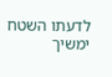לדעתו השטח ימשיך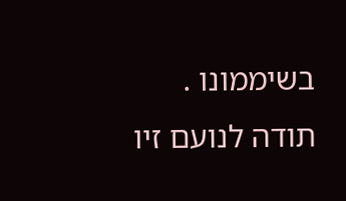בשיממונו .
תודה לנועם זיו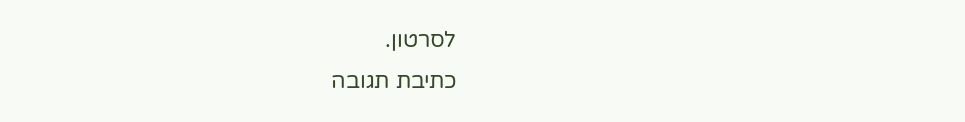לסרטון.
כתיבת תגובה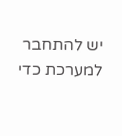יש להתחבר למערכת כדי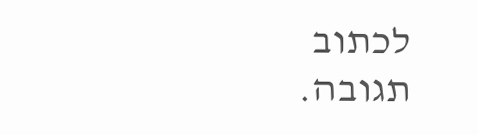לכתוב תגובה.